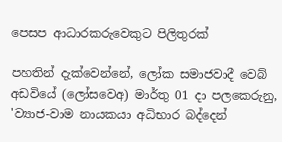පෙසප ආධාරකරුවෙකුට පිලිතුරක්

පහතින් දැක්වෙන්නේ, ලෝක සමාජවාදී වෙබ් අඩවියේ (ලෝසවෙඅ) මාර්තු 01 දා පලකෙරුනු, 'ව්‍යාජ-වාම නායකයා අධිභාර බද්දෙන්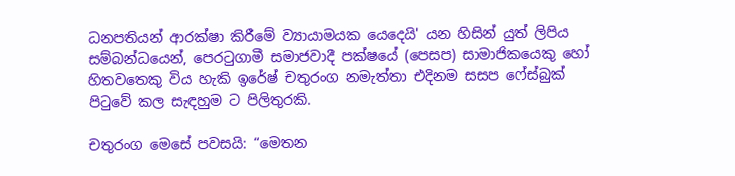ධනපතියන් ආරක්ෂා කිරීමේ ව්‍යායාමයක යෙදෙයි' යන හිසින් යුත් ලිපිය සම්බන්ධයෙන්, පෙරටුගාමී සමාජවාදී පක්ෂයේ (පෙසප) සාමාජිකයෙකු හෝ හිතවතෙකු විය හැකි ඉරේෂ් චතුරංග නමැත්තා එදිනම සසප ෆේස්බුක් පිටුවේ කල සැඳහුම ට පිලිතුරකි.

චතුරංග මෙසේ පවසයි: “මෙතන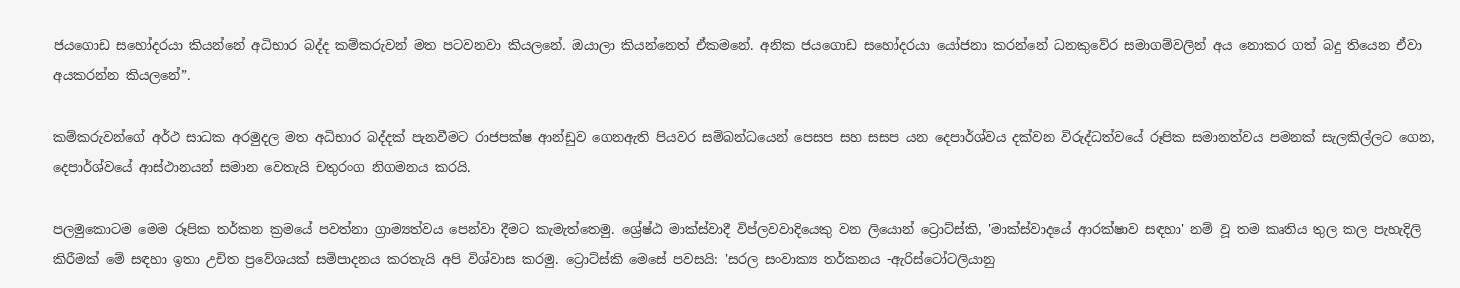ජයගොඩ සහෝදරයා කියන්නේ අධිභාර බද්ද කම්කරුවන් මත පටවනවා කියලනේ. ඔයාලා කියන්නෙත් ඒකමනේ. අනික ජයගොඩ සහෝදරයා යෝජනා කරන්නේ ධනකුවේර සමාගම්වලින් අය නොකර ගත් බදු තියෙන ඒවා අයකරන්න කියලනේ”.

කම්කරුවන්ගේ අර්ථ සාධක අරමුදල මත අධිභාර බද්දක් පැනවීමට රාජපක්ෂ ආන්ඩුව ගෙනඇති පියවර සම්බන්ධයෙන් පෙසප සහ සසප යන දෙපාර්ශ්වය දක්වන විරුද්ධත්වයේ රූපික සමානත්වය පමනක් සැලකිල්ලට ගෙන, දෙපාර්ශ්වයේ ආස්ථානයන් සමාන වෙතැයි චතුරංග නිගමනය කරයි.

පලමුකොටම මෙම රූපික තර්කන ක්‍රමයේ පවත්නා ග්‍රාම්‍යත්වය පෙන්වා දීමට කැමැත්තෙමු. ශ්‍රේෂ්ඨ මාක්ස්වාදී විප්ලවවාදියෙකු වන ලියොන් ට්‍රොට්ස්කි, 'මාක්ස්වාදයේ ආරක්ෂාව සඳහා' නම් වූ තම කෘතිය තුල කල පැහැදිලි කිරීමක් මේ සඳහා ඉතා උචිත ප්‍රවේශයක් සමිපාදනය කරතැයි අපි විශ්වාස කරමු. ට්‍රොට්ස්කි මෙසේ පවසයි: 'සරල සංවාක්‍ය තර්කනය -ඇරිස්ටෝටලියානු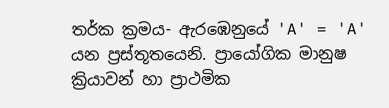තර්ක ක්‍රමය- ඇරඹෙනුයේ 'A' = 'A' යන ප්‍රස්තූතයෙනි. ප්‍රායෝගික මානුෂ ක්‍රියාවන් හා ප්‍රාථමික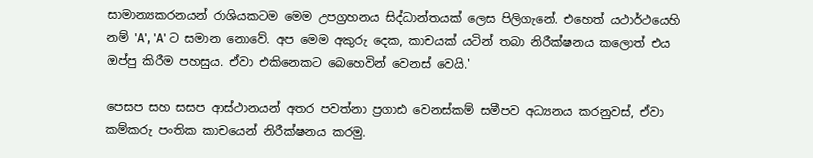සාමාන්‍යකරනයන් රාශියකටම මෙම උපග්‍රහනය සිද්ධාන්තයක් ලෙස පිලිගැනේ. එහෙත් යථාර්ථයෙහි නම් 'A', 'A' ට සමාන නොවේ. අප මෙම අකුරු දෙක, කාචයක් යටින් තබා නිරීක්ෂනය කලොත් එය ඔප්පු කිරීම පහසුය. ඒවා එකිනෙකට බෙහෙවින් වෙනස් වෙයි.'

පෙසප සහ සසප ආස්ථානයන් අතර පවත්නා ප්‍රගාඪ වෙනස්කම් සමීපව අධ්‍යනය කරනුවස්, ඒවා කම්කරු පංතික කාචයෙන් නිරීක්ෂනය කරමු.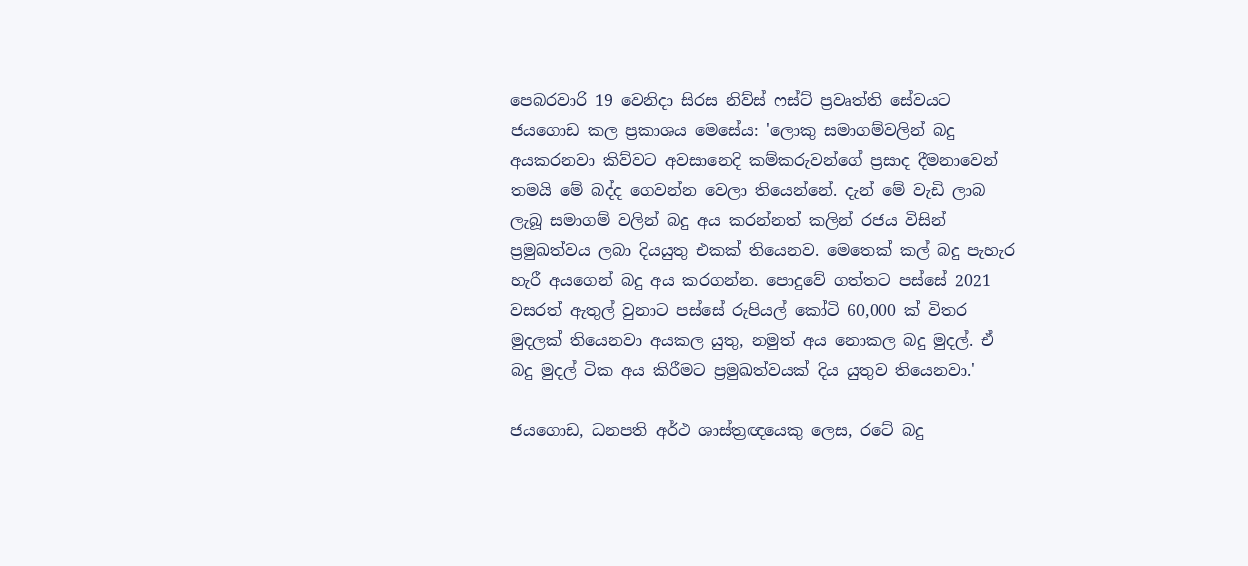පෙබරවාරි 19 වෙනිදා සිරස නිව්ස් ෆස්ට් ප්‍රවෘත්ති සේවයට ජයගොඩ කල ප්‍රකාශය මෙසේය: 'ලොකු සමාගම්වලින් බදු අයකරනවා කිව්වට අවසානෙදි කම්කරුවන්ගේ ප්‍රසාද දීමනාවෙන් තමයි මේ බද්ද ගෙවන්න වෙලා තියෙන්නේ. දැන් මේ වැඩි ලාබ ලැබූ සමාගම් වලින් බදු අය කරන්නත් කලින් රජය විසින් ප්‍රමුඛත්වය ලබා දියයුතු එකක් තියෙනව. මෙතෙක් කල් බදු පැහැර හැරී අයගෙන් බදු අය කරගන්න. පොදුවේ ගත්තට පස්සේ 2021 වසරත් ඇතුල් වුනාට පස්සේ රුපියල් කෝටි 60,000 ක් විතර මුදලක් තියෙනවා අයකල යුතු, නමුත් අය නොකල බදු මුදල්. ඒ බදු මුදල් ටික අය කිරීමට ප්‍රමුඛත්වයක් දිය යුතුව තියෙනවා.'

ජයගොඩ, ධනපති අර්ථ ශාස්ත්‍රඥයෙකු ලෙස, රටේ බදු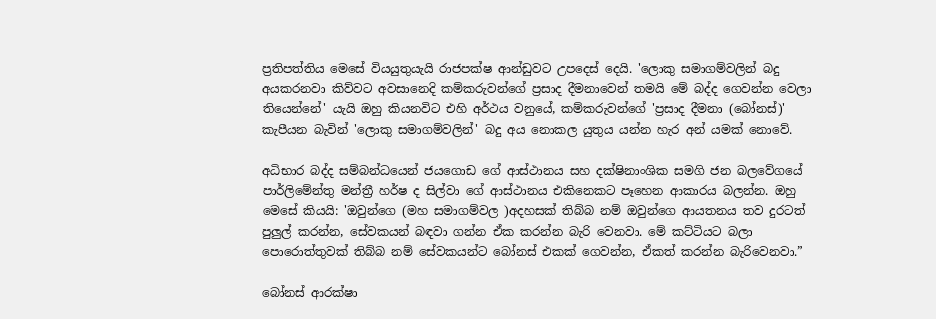ප්‍රතිපත්තිය මෙසේ වියයුතුයැයි රාජපක්ෂ ආන්ඩුවට උපදෙස් දෙයි. 'ලොකු සමාගම්වලින් බදු අයකරනවා කිව්වට අවසානෙදි කම්කරුවන්ගේ ප්‍රසාද දීමනාවෙන් තමයි මේ බද්ද ගෙවන්න වෙලා තියෙන්නේ' යැයි ඔහු කියනවිට එහි අර්ථය වනුයේ, කම්කරුවන්ගේ 'ප්‍රසාද දීමනා (බෝනස්)' කැපීයන බැවින් 'ලොකු සමාගම්වලින්' බදු අය නොකල යුතුය යන්න හැර අන් යමක් නොවේ.

අධිභාර බද්ද සම්බන්ධයෙන් ජයගොඩ ගේ ආස්ථානය සහ දක්ෂිනාංශික සමගි ජන බලවේගයේ පාර්ලිමේන්තු මන්ත්‍රී හර්ෂ ද සිල්වා ගේ ආස්ථානය එකිනෙකට පෑහෙන ආකාරය බලන්න. ඔහු මෙසේ කියයි: 'ඔවුන්ගෙ (මහ සමාගම්වල )අදහසක් තිබ්බ නම් ඔවුන්ගෙ ආයතනය තව දුරටත් පුලුල් කරන්න, සේවකයන් බඳවා ගන්න ඒක කරන්න බැරි වෙනවා. මේ කට්ටියට බලා පොරොත්තුවක් තිබ්බ නම් සේවකයන්ට බෝනස් එකක් ගෙවන්න, ඒකත් කරන්න බැරිවෙනවා.”

බෝනස් ආරක්ෂා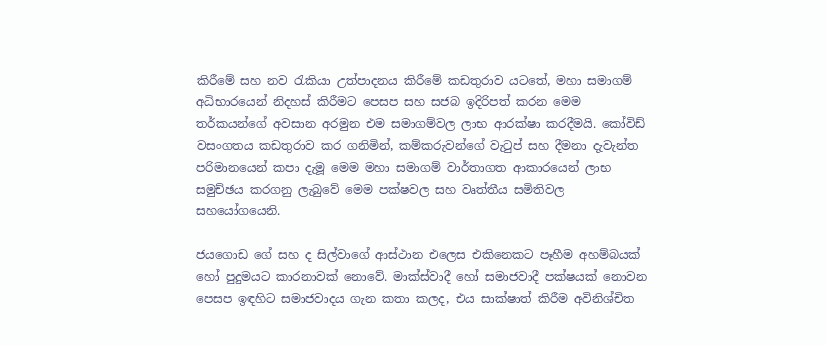කිරීමේ සහ නව රැකියා උත්පාදනය කිරීමේ කඩතුරාව යටතේ, මහා සමාගම් අධිභාරයෙන් නිදහස් කිරීමට පෙසප සහ සජබ ඉදිරිපත් කරන මෙම තර්කයන්ගේ අවසාන අරමුන එම සමාගම්වල ලාභ ආරක්ෂා කරදීමයි. කෝවිඩ් වසංගතය කඩතුරාව කර ගනිමින්, කම්කරුවන්ගේ වැටුප් සහ දීමනා දැවැන්ත පරිමානයෙන් කපා දැමූ මෙම මහා සමාගම් වාර්තාගත ආකාරයෙන් ලාභ සමුච්ඡය කරගනු ලැබුවේ මෙම පක්ෂවල සහ වෘත්තීය සමිතිවල සහයෝගයෙනි.

ජයගොඩ ගේ සහ ද සිල්වාගේ ආස්ථාන එලෙස එකිනෙකට පෑහීම අහම්බයක් හෝ පුදුමයට කාරනාවක් නොවේ. මාක්ස්වාදී හෝ සමාජවාදී පක්ෂයක් නොවන පෙසප ඉඳහිට සමාජවාදය ගැන කතා කලද, එය සාක්ෂාත් කිරීම අවිනිශ්චිත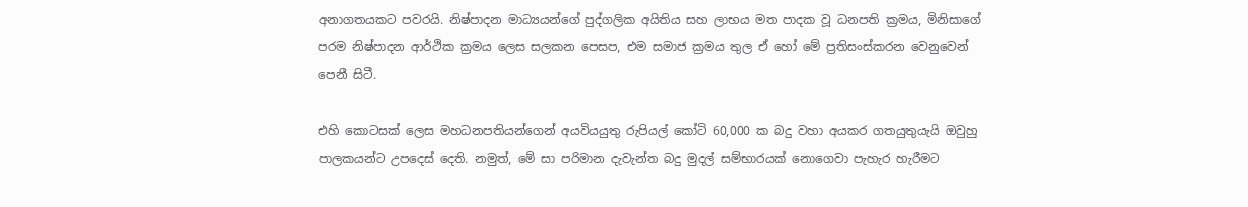අනාගතයකට පවරයි. නිෂ්පාදන මාධ්‍යයන්ගේ පුද්ගලික අයිතිය සහ ලාභය මත පාදක වූ ධනපති ක්‍රමය, මිනිසාගේ පරම නිෂ්පාදන ආර්ථික ක්‍රමය ලෙස සලකන පෙසප, එම සමාජ ක්‍රමය තුල ඒ හෝ මේ ප්‍රතිසංස්කරන වෙනුවෙන් පෙනී සිටී.

එහි කොටසක් ලෙස මහධනපතියන්ගෙන් අයවියයුතු රුපියල් කෝටි 60,000 ක බදු වහා අයකර ගතයුතුයැයි ඔවුහු පාලකයන්ට උපදෙස් දෙති. නමුත්, මේ සා පරිමාන දැවැන්ත බදු මුදල් සම්භාරයක් නොගෙවා පැහැර හැරීමට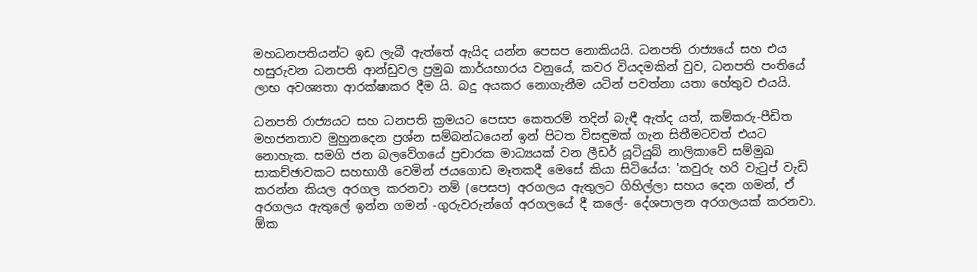මහධනපතියන්ට ඉඩ ලැබී ඇත්තේ ඇයිද යන්න පෙසප නොකියයි. ධනපති රාජ්‍යයේ සහ එය හසුරුවන ධනපති ආන්ඩුවල ප්‍රමුඛ කාර්යභාරය වනුයේ, කවර වියදමකින් වුව, ධනපති පංතියේ ලාභ අවශ්‍යතා ආරක්ෂාකර දීම යි. බදු අයකර නොගැනීම යටින් පවත්නා යතා හේතුව එයයි.

ධනපති රාජ්‍යයට සහ ධනපති ක්‍රමයට පෙසප කෙතරම් තදින් බැඳී ඇත්ද යත්, කම්කරු-පීඩිත මහජනතාව මුහුනදෙන ප්‍රශ්න සම්බන්ධයෙන් ඉන් පිටත විසඳුමක් ගැන සිතීමටවත් එයට නොහැක. සමගි ජන බලවේගයේ ප්‍රචාරක මාධ්‍යයක් වන ලීඩර් යූටියුබ් නාලිකාවේ සම්මුඛ සාකච්ඡාවකට සහභාගී වෙමින් ජයගොඩ මෑතකදී මෙසේ කියා සිටියේය: 'කවුරු හරි වැටුප් වැඩි කරන්න කියල අරගල කරනවා නම් (පෙසප) අරගලය ඇතුලට ගිහිල්ලා සහය දෙන ගමන්, ඒ අරගලය ඇතුලේ ඉන්න ගමන් -ගුරුවරුන්ගේ අරගලයේ දී කලේ- දේශපාලන අරගලයක් කරනවා. ඕක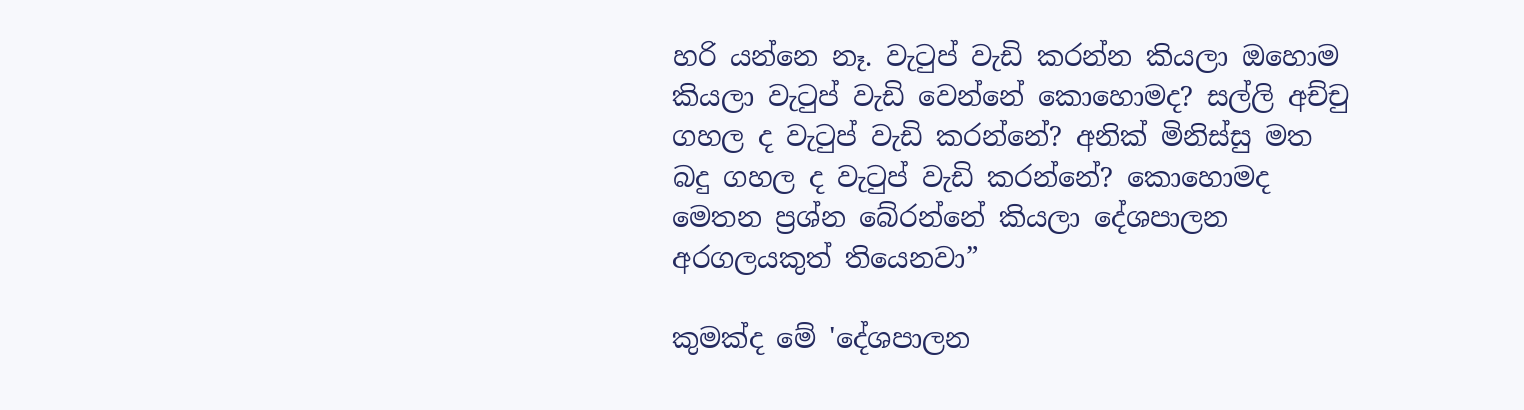හරි යන්නෙ නෑ. වැටුප් වැඩි කරන්න කියලා ඔහොම කියලා වැටුප් වැඩි වෙන්නේ කොහොමද? සල්ලි අච්චු ගහල ද වැටුප් වැඩි කරන්නේ? අනික් මිනිස්සු මත බදු ගහල ද වැටුප් වැඩි කරන්නේ? කොහොමද මෙතන ප්‍රශ්න බේරන්නේ කියලා දේශපාලන අරගලයකුත් තියෙනවා”

කුමක්ද මේ 'දේශපාලන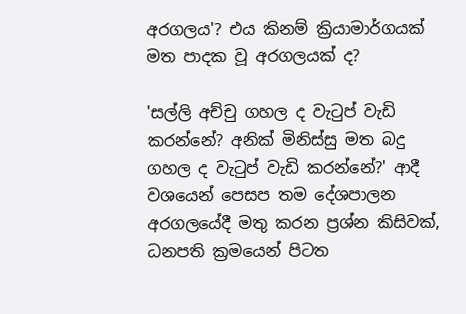අරගලය'? එය කිනම් ක්‍රියාමාර්ගයක් මත පාදක වූ අරගලයක් ද?

'සල්ලි අච්චු ගහල ද වැටුප් වැඩි කරන්නේ? අනික් මිනිස්සු මත බදු ගහල ද වැටුප් වැඩි කරන්නේ?' ආදී වශයෙන් පෙසප ‌තම දේශපාලන අරගලයේදී මතු කරන ප්‍රශ්න කිසිවක්, ධනපති ක්‍රමයෙන් පිටත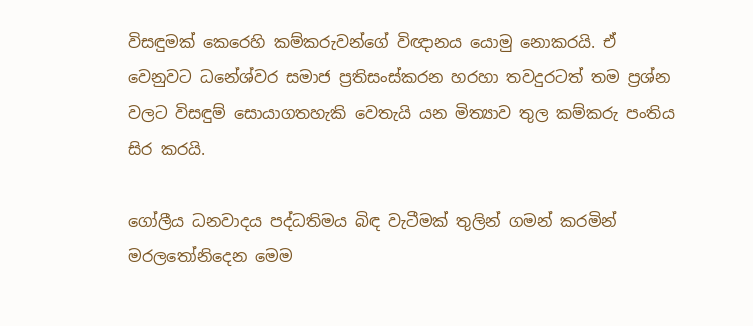විසඳුමක් කෙරෙහි කම්කරුවන්ගේ විඥානය යොමු නොකරයි. ඒ වෙනුවට ධනේශ්වර සමාජ ප්‍රතිසංස්කරන හරහා තවදුරටත් තම ප්‍රශ්න වලට විසඳුම් සොයාගතහැකි වෙතැයි යන මිත්‍යාව තුල කම්කරු පංතිය සිර කරයි.

ගෝලීය ධනවාදය පද්ධතිමය බිඳ වැටීමක් තුලින් ගමන් කරමින් මරලතෝනිදෙන මෙම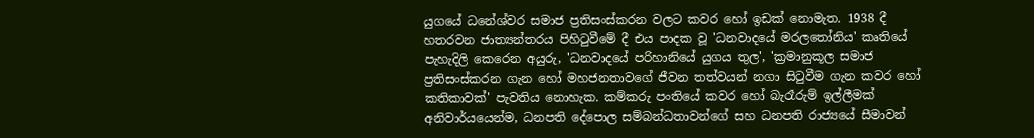යුගයේ ධනේශ්වර සමාජ ප්‍රතිසංස්කරන වලට කවර හෝ ඉඩක් නොමැත. 1938 දී හතරවන ජාත්‍යන්තරය පිහිටුවීමේ දී එය පාදක වූ 'ධනවාදයේ මරලතෝනිය' කෘතියේ පැහැදිලි කෙරෙන අයුරු, 'ධනවාදයේ පරිහානියේ යුගය තුල', 'ක්‍රමානුකූල සමාජ ප්‍රතිසංස්කරන ගැන හෝ මහජනතාවගේ ජීවන තත්වයන් නගා සිටුවීම ගැන කවර හෝ කතිකාවක්' පැවතිය නොහැක. කම්කරු පංතියේ කවර හෝ බැරෑරුම් ඉල්ලීමක් අනිවාර්යයෙන්ම, ධනපති දේපොල සම්බන්ධතාවන්ගේ සහ ධනපති රාජ්‍යයේ සීමාවන්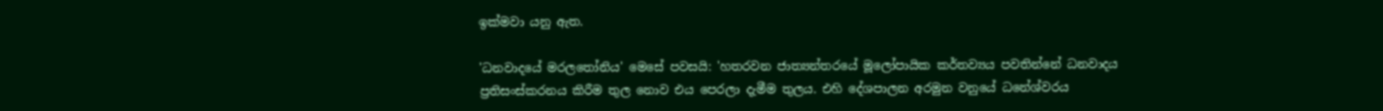ඉක්මවා යනු ඇත.

'ධනවාදයේ මරලතෝනිය' මෙසේ පවසයි: 'හතරවන ජාත්‍යන්තරයේ මූලෝපායික කර්තව්‍යය පවතින්නේ ධනවාදය ප්‍රතිසංස්කරනය කිරීම තුල නොව එය පෙරලා දැමීම තුලය. එහි දේශපාලන අරමුන වනුයේ ධනේශ්වරය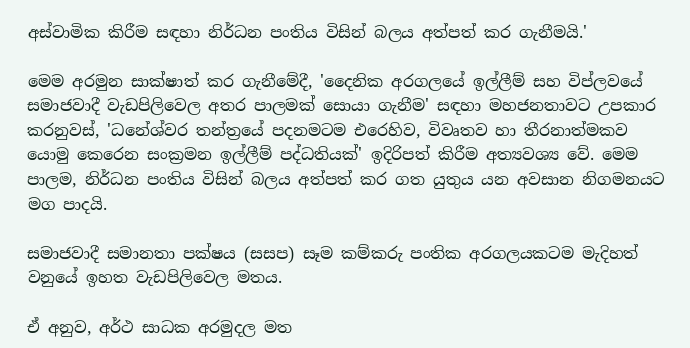අස්වාමික කිරීම සඳහා නිර්ධන පංතිය විසින් බලය අත්පත් කර ගැනීමයි.'

මෙම අරමුන සාක්ෂාත් කර ගැනීමේදී, 'දෛනික අරගලයේ ඉල්ලීම් සහ විප්ලවයේ සමාජවාදී වැඩපිලිවෙල අතර පාලමක් සොයා ගැනීම' සඳහා මහජනතාවට උපකාර කරනුවස්, 'ධනේශ්වර තන්ත්‍රයේ පදනමටම එරෙහිව, විවෘතව හා තීරනාත්මකව යොමු කෙරෙන සංක්‍රමන ඉල්ලීම් පද්ධතියක්' ඉදිරිපත් කිරීම අත්‍යවශ්‍ය වේ. මෙම පාලම, නිර්ධන පංතිය විසින් බලය අත්පත් කර ගත යුතුය යන අවසාන නිගමනයට මග පාදයි.

සමාජවාදී සමානතා පක්ෂය (සසප) සෑම කම්කරු පංතික අරගලයකටම මැදිහත් වනුයේ ඉහත වැඩපිලිවෙල මතය.

ඒ අනුව, අර්ථ සාධක අරමුදල මත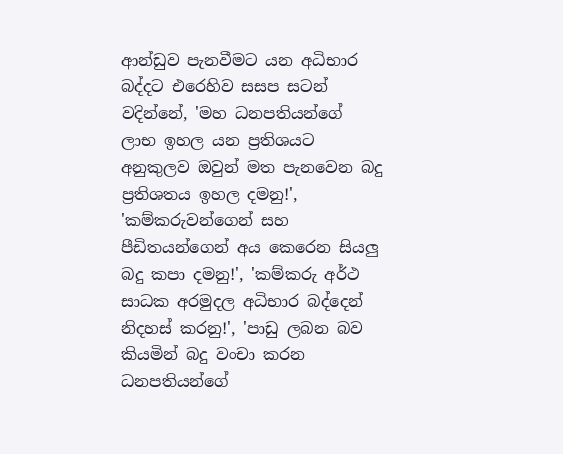ආන්ඩුව පැනවීමට යන අධිභාර බද්දට එරෙහිව සසප සටන් වදින්නේ, 'මහ ධනපතියන්ගේ ලාභ ඉහල යන ප්‍රතිශයට අනුකුලව ඔවුන් මත පැනවෙන බදු ප්‍රතිශතය ඉහල දමනු!', 'කම්කරුවන්ගෙන් සහ පීඩිතයන්ගෙන් අය කෙරෙන සියලු බදු කපා දමනු!', 'කම්කරු අර්ථ සාධක අරමුදල අධිභාර බද්දෙන් නිදහස් කරනු!', 'පාඩු ලබන බව කියමින් බදු වංචා කරන ධනපතියන්ගේ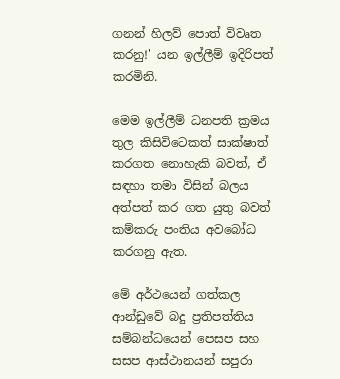ගනන් හිලව් පොත් විවෘත කරනු!' යන ඉල්ලීම් ඉදිරිපත් කරමිනි.

මෙම ඉල්ලීම් ධනපති ක්‍රමය තුල කිසිවිටෙකත් සාක්ෂාත් කරගත නොහැකි බවත්, ඒ සඳහා තමා විසින් බලය අත්පත් කර ගත යුතු බවත් කම්කරු පංතිය අවබෝධ කරගනු ඇත.

මේ අර්ථයෙන් ගත්කල ආන්ඩුවේ බදු ප්‍රතිපත්තිය සම්බන්ධයෙන් පෙසප සහ සසප ආස්ථානයන් සපුරා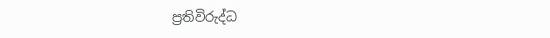ප්‍රතිවිරුද්ධ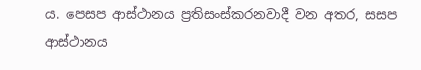ය. පෙසප ආස්ථානය ප්‍රතිසංස්කරනවාදී වන අතර, සසප ආස්ථානය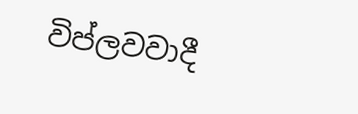විප්ලවවාදී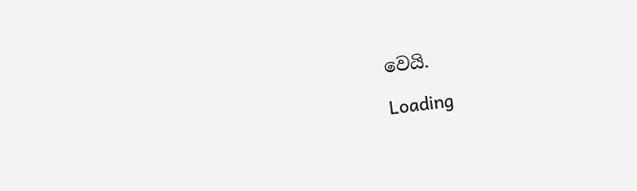වෙයි.

Loading